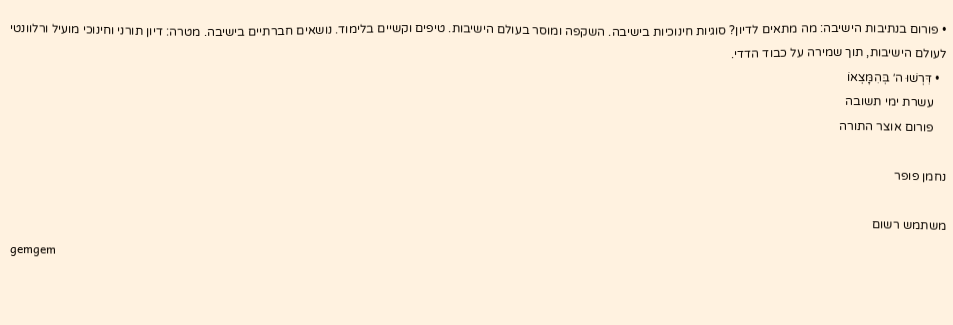• פורום בנתיבות הישיבה: מה מתאים לדיון? סוגיות חינוכיות בישיבה. השקפה ומוסר בעולם הישיבות. טיפים וקשיים בלימוד. נושאים חברתיים בישיבה. מטרה: דיון תורני וחינוכי מועיל ורלוונטי לעולם הישיבות, תוך שמירה על כבוד הדדי.
  • דִּרְשׁוּ ה׳ בְּהִמָּצְאוֹ
    עשרת ימי תשובה
    פורום אוצר התורה

נחמן פופר

משתמש רשום
gemgem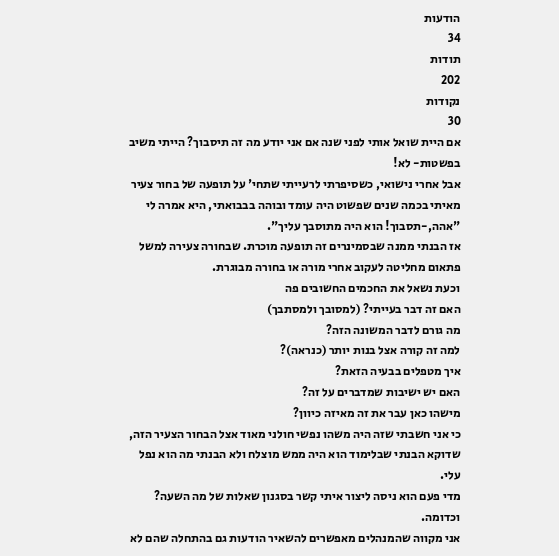הודעות
34
תודות
202
נקודות
30
אם היית שואל אותי לפני שנה אם אני יודע מה זה תיסבוך? הייתי משיב בפשטות- לא!
אבל אחרי נישואי, כשסיפרתי לרעייתי שתחי' על תופעה של בחור צעיר מאיתי בכמה שנים שפשוט היה עומד ובוהה בבבואתי, היא אמרה לי "אהה,-תסבוך! הוא היה מתוסבך עליך".
אז הבנתי ממנה שבסמינרים זה תופעה מוכרת. שבחורה צעירה למשל פתאום מחליטה לעקוב אחרי מורה או בחורה מבוגרת.
וכעת נשאל את החכמים החשובים פה
האם זה דבר בעייתי? (למסובך ולמסתבך)
מה גורם לדבר המשונה הזה?
למה זה קורה אצל בנות יותר (כנראה)?
איך מטפלים בבעיה הזאת?
האם יש ישיבות שמדברים על זה?
מישהו כאן עבר את זה מאיזה כיוון?
כי אני חשבתי שזה היה משהו נפשי חולני מאוד אצל הבחור הצעיר הזה, שדוקא הבנתי שבלימוד הוא היה ממש מוצלח ולא הבנתי מה הוא נפל עלי.
מדי פעם הוא ניסה ליצור איתי קשר בסגנון שאלות של מה השעה? וכדומה.
אני מקווה שהמנהלים מאפשרים להשאיר הודעות גם בהתחלה שהם לא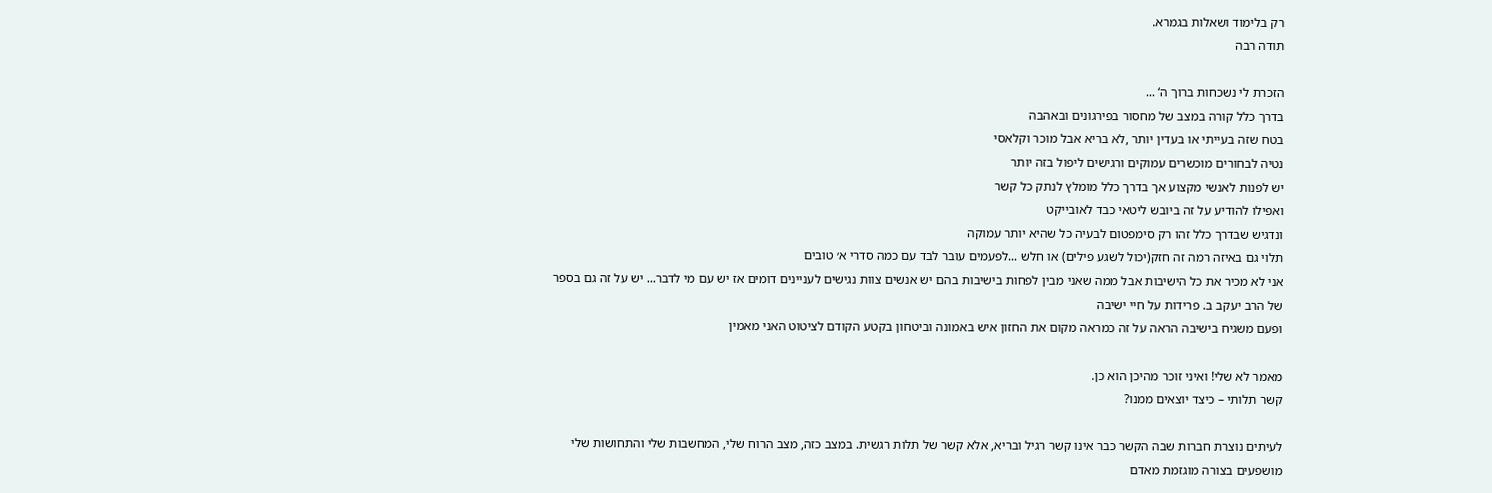רק בלימוד ושאלות בגמרא.
תודה רבה

הזכרת לי נשכחות ברוך ה‘ ...
בדרך כלל קורה במצב של מחסור בפירגונים ובאהבה
בטח שזה בעייתי או בעדין יותר ,לא בריא אבל מוכר וקלאסי
נטיה לבחורים מוכשרים עמוקים ורגישים ליפול בזה יותר
יש לפנות לאנשי מקצוע אך בדרך כלל מומלץ לנתק כל קשר
ואפילו להודיע על זה ביובש ליטאי כבד לאובייקט
ונדגיש שבדרך כלל זהו רק סימפטום לבעיה כל שהיא יותר עמוקה
תלוי גם באיזה רמה זה חזק(יכול לשגע פילים) או חלש ...לפעמים עובר לבד עם כמה סדרי א׳ טובים
אני לא מכיר את כל הישיבות אבל ממה שאני מבין לפחות בישיבות בהם יש אנשים צוות נגישים לעניינים דומים אז יש עם מי לדבר... יש על זה גם בספר של הרב יעקב ב. פרידות על חיי ישיבה
ופעם משגיח בישיבה הראה על זה כמראה מקום את החזון איש באמונה וביטחון בקטע הקודם לציטוט האני מאמין

מאמר לא שלי! ואיני זוכר מהיכן הוא כן.
קשר תלותי – כיצד יוצאים ממנו?

לעיתים נוצרת חברות שבה הקשר כבר אינו קשר רגיל ובריא, אלא קשר של תלות רגשית. במצב כזה, מצב הרוח שלי, המחשבות שלי והתחושות שלי מושפעים בצורה מוגזמת מאדם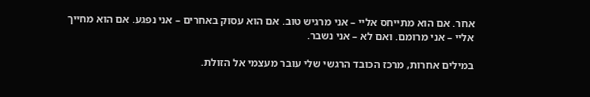אחר. אם הוא מתייחס אליי – אני מרגיש טוב. אם הוא עסוק באחרים – אני נפגע. אם הוא מחייך אליי – אני מרומם. ואם לא – אני נשבר.

במילים אחרות, מרכז הכובד הרגשי שלי עובר מעצמי אל הזולת.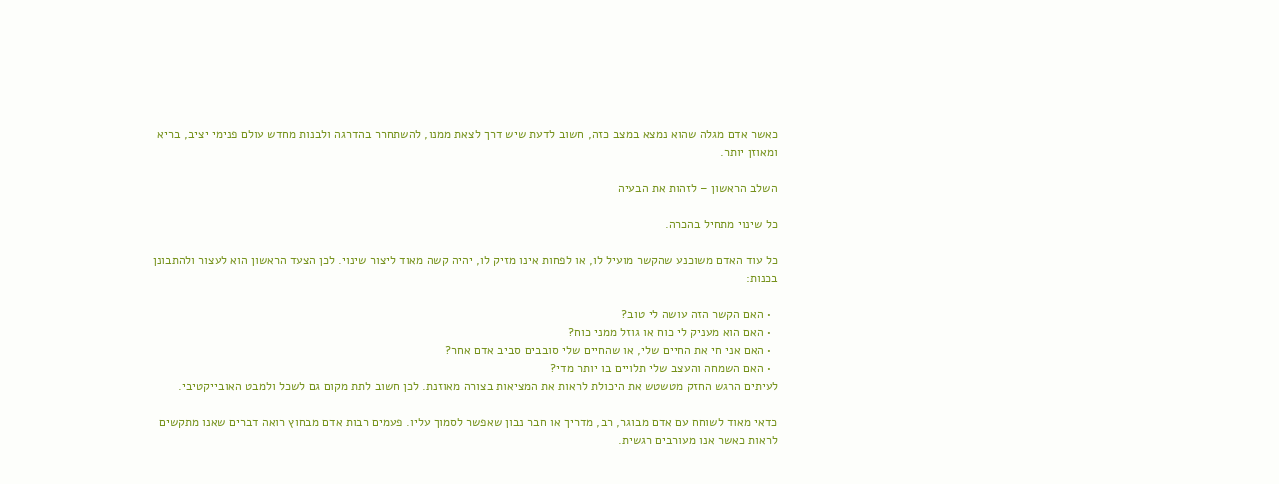כאשר אדם מגלה שהוא נמצא במצב כזה, חשוב לדעת שיש דרך לצאת ממנו, להשתחרר בהדרגה ולבנות מחדש עולם פנימי יציב, בריא ומאוזן יותר.

השלב הראשון – לזהות את הבעיה

כל שינוי מתחיל בהכרה.

כל עוד האדם משוכנע שהקשר מועיל לו, או לפחות אינו מזיק לו, יהיה קשה מאוד ליצור שינוי. לכן הצעד הראשון הוא לעצור ולהתבונן בכנות:

  • האם הקשר הזה עושה לי טוב?
  • האם הוא מעניק לי כוח או גוזל ממני כוח?
  • האם אני חי את החיים שלי, או שהחיים שלי סובבים סביב אדם אחר?
  • האם השמחה והעצב שלי תלויים בו יותר מדי?
לעיתים הרגש החזק מטשטש את היכולת לראות את המציאות בצורה מאוזנת. לכן חשוב לתת מקום גם לשכל ולמבט האובייקטיבי.

כדאי מאוד לשוחח עם אדם מבוגר, רב, מדריך או חבר נבון שאפשר לסמוך עליו. פעמים רבות אדם מבחוץ רואה דברים שאנו מתקשים לראות כאשר אנו מעורבים רגשית.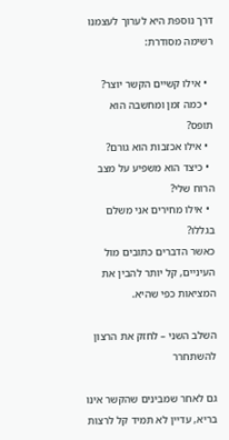דרך נוספת היא לערוך לעצמנו רשימה מסודרת:

  • אילו קשיים הקשר יוצר?
  • כמה זמן ומחשבה הוא תופס?
  • אילו אכזבות הוא גורם?
  • כיצד הוא משפיע על מצב הרוח שלי?
  • אילו מחירים אני משלם בגללו?
כאשר הדברים כתובים מול העיניים, קל יותר להבין את המציאות כפי שהיא.

השלב השני – לחזק את הרצון להשתחרר

גם לאחר שמבינים שהקשר אינו בריא, עדיין לא תמיד קל לרצות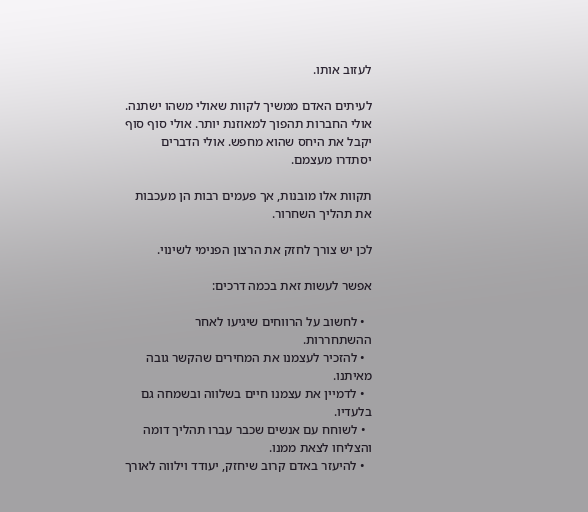לעזוב אותו.

לעיתים האדם ממשיך לקוות שאולי משהו ישתנה. אולי החברות תהפוך למאוזנת יותר. אולי סוף סוף יקבל את היחס שהוא מחפש. אולי הדברים יסתדרו מעצמם.

תקוות אלו מובנות, אך פעמים רבות הן מעכבות את תהליך השחרור.

לכן יש צורך לחזק את הרצון הפנימי לשינוי.

אפשר לעשות זאת בכמה דרכים:

  • לחשוב על הרווחים שיגיעו לאחר ההשתחררות.
  • להזכיר לעצמנו את המחירים שהקשר גובה מאיתנו.
  • לדמיין את עצמנו חיים בשלווה ובשמחה גם בלעדיו.
  • לשוחח עם אנשים שכבר עברו תהליך דומה והצליחו לצאת ממנו.
  • להיעזר באדם קרוב שיחזק, יעודד וילווה לאורך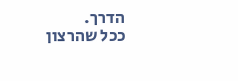הדרך.
ככל שהרצון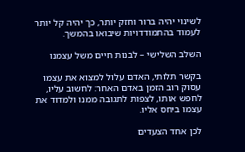לשינוי יהיה ברור וחזק יותר, כך יהיה קל יותר לעמוד בהתמודדויות שיבואו בהמשך.

השלב השלישי – לבנות חיים משל עצמנו

בקשר תלותי, האדם עלול למצוא את עצמו עסוק רוב הזמן באדם האחר: לחשוב עליו, לחפש אותו, לצפות לתגובה ממנו ולמדוד את עצמו ביחס אליו.

לכן אחד הצעדים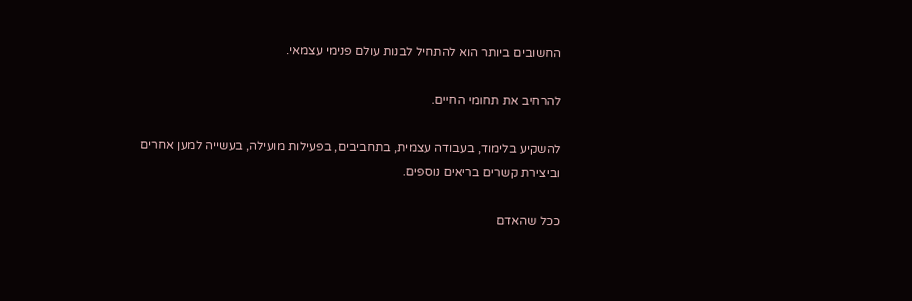החשובים ביותר הוא להתחיל לבנות עולם פנימי עצמאי.

להרחיב את תחומי החיים.

להשקיע בלימוד, בעבודה עצמית, בתחביבים, בפעילות מועילה, בעשייה למען אחרים וביצירת קשרים בריאים נוספים.

ככל שהאדם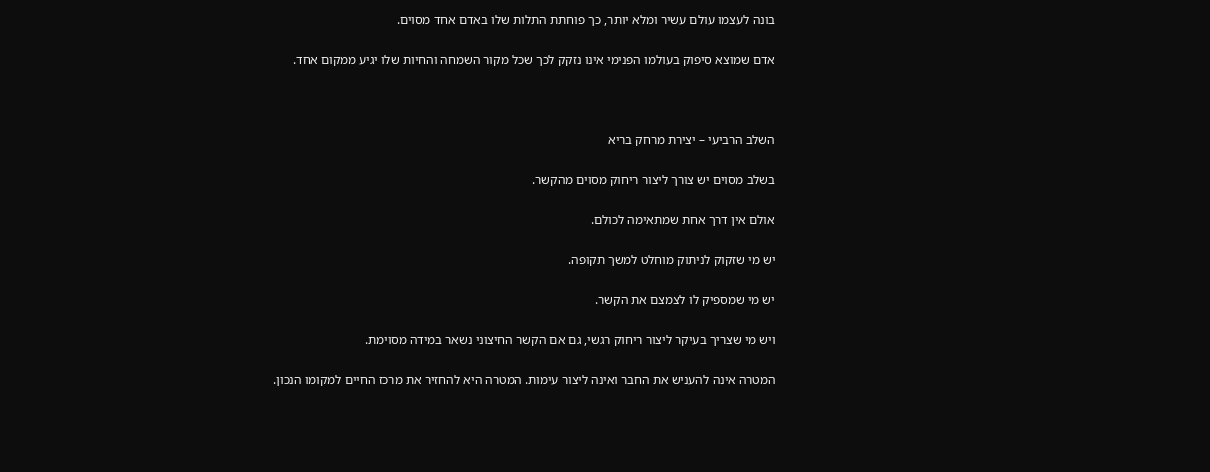בונה לעצמו עולם עשיר ומלא יותר, כך פוחתת התלות שלו באדם אחד מסוים.

אדם שמוצא סיפוק בעולמו הפנימי אינו נזקק לכך שכל מקור השמחה והחיות שלו יגיע ממקום אחד.



השלב הרביעי – יצירת מרחק בריא

בשלב מסוים יש צורך ליצור ריחוק מסוים מהקשר.

אולם אין דרך אחת שמתאימה לכולם.

יש מי שזקוק לניתוק מוחלט למשך תקופה.

יש מי שמספיק לו לצמצם את הקשר.

ויש מי שצריך בעיקר ליצור ריחוק רגשי, גם אם הקשר החיצוני נשאר במידה מסוימת.

המטרה אינה להעניש את החבר ואינה ליצור עימות. המטרה היא להחזיר את מרכז החיים למקומו הנכון.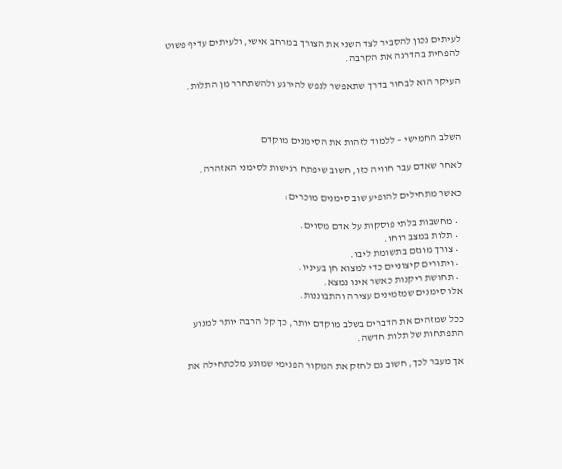לעיתים נכון להסביר לצד השני את הצורך במרחב אישי, ולעיתים עדיף פשוט להפחית בהדרגה את הקרבה.

העיקר הוא לבחור בדרך שתאפשר לנפש להירגע ולהשתחרר מן התלות.



השלב החמישי – ללמוד לזהות את הסימנים מוקדם

לאחר שאדם עבר חוויה כזו, חשוב שיפתח רגישות לסימני האזהרה.

כאשר מתחילים להופיע שוב סימנים מוכרים:

  • מחשבות בלתי פוסקות על אדם מסוים.
  • תלות במצב רוחו.
  • צורך מוגזם בתשומת ליבו.
  • ויתורים קיצוניים כדי למצוא חן בעיניו.
  • תחושת ריקנות כאשר אינו נמצא.
אלו סימנים שמזמינים עצירה והתבוננות.

ככל שמזהים את הדברים בשלב מוקדם יותר, כך קל הרבה יותר למנוע התפתחות של תלות חדשה.

אך מעבר לכך, חשוב גם לחזק את המקור הפנימי שמונע מלכתחילה את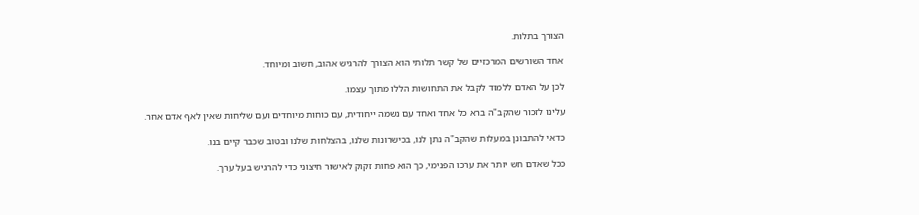הצורך בתלות.

אחד השורשים המרכזיים של קשר תלותי הוא הצורך להרגיש אהוב, חשוב ומיוחד.

לכן על האדם ללמוד לקבל את התחושות הללו מתוך עצמו.

עלינו לזכור שהקב"ה ברא כל אחד ואחד עם נשמה ייחודית, עם כוחות מיוחדים ועם שליחות שאין לאף אדם אחר.

כדאי להתבונן במעלות שהקב"ה נתן לנו, בכישרונות שלנו, בהצלחות שלנו ובטוב שכבר קיים בנו.

ככל שאדם חש יותר את ערכו הפנימי, כך הוא פחות זקוק לאישור חיצוני כדי להרגיש בעל ערך.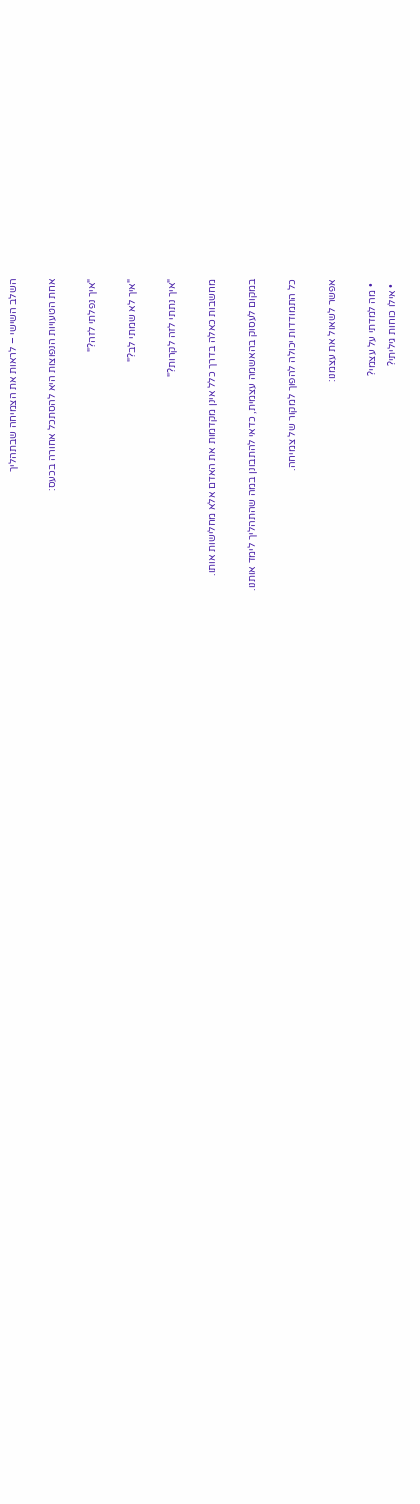השלב השישי – לראות את הצמיחה שבתהליך

אחת הטעויות הנפוצות היא להסתכל אחורה בכעס:

"איך נפלתי לזה?"

"איך לא שמתי לב?"

"איך נתתי לזה לקרות?"

מחשבות כאלה בדרך כלל אינן מקדמות את האדם אלא מחלישות אותו.

במקום לעסוק בהאשמה עצמית, כדאי להתבונן במה שהתהליך לימד אותנו.

כל התמודדות יכולה להפוך למקור של צמיחה.

אפשר לשאול את עצמנו:

  • מה למדתי על עצמי?
  • אילו כוחות גיליתי?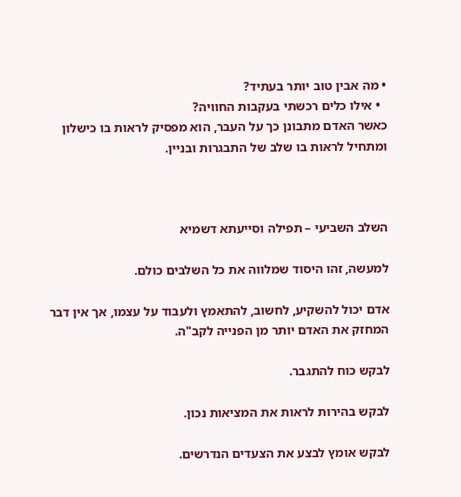• מה אבין טוב יותר בעתיד?
  • אילו כלים רכשתי בעקבות החוויה?
כאשר האדם מתבונן כך על העבר, הוא מפסיק לראות בו כישלון ומתחיל לראות בו שלב של התבגרות ובניין.



השלב השביעי – תפילה וסייעתא דשמיא

למעשה, זהו היסוד שמלווה את כל השלבים כולם.

אדם יכול להשקיע, לחשוב, להתאמץ ולעבוד על עצמו, אך אין דבר המחזק את האדם יותר מן הפנייה לקב"ה.

לבקש כוח להתגבר.

לבקש בהירות לראות את המציאות נכון.

לבקש אומץ לבצע את הצעדים הנדרשים.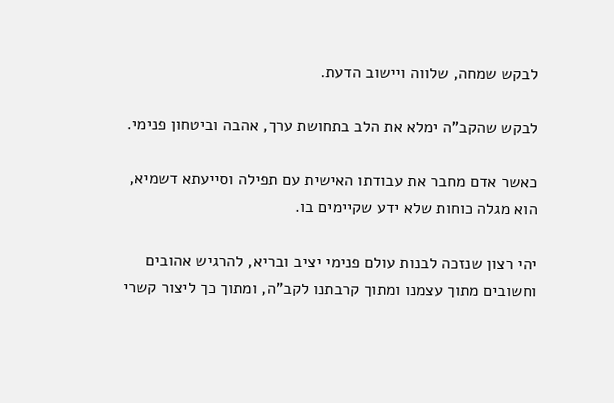לבקש שמחה, שלווה ויישוב הדעת.

לבקש שהקב"ה ימלא את הלב בתחושת ערך, אהבה וביטחון פנימי.

כאשר אדם מחבר את עבודתו האישית עם תפילה וסייעתא דשמיא, הוא מגלה כוחות שלא ידע שקיימים בו.

יהי רצון שנזכה לבנות עולם פנימי יציב ובריא, להרגיש אהובים וחשובים מתוך עצמנו ומתוך קרבתנו לקב"ה, ומתוך כך ליצור קשרי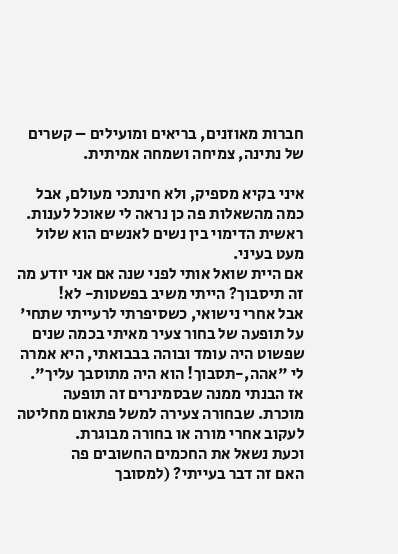חברות מאוזנים, בריאים ומועילים – קשרים של נתינה, צמיחה ושמחה אמיתית.

איני בקיא מספיק, ולא חינתכי מעולם, אבל כמה מהשאלות פה כן נראה לי שאוכל לענות.
ראשית הדימוי בין נשים לאנשים הוא שלול מעט בעיני.
אם היית שואל אותי לפני שנה אם אני יודע מה זה תיסבוך? הייתי משיב בפשטות- לא!
אבל אחרי נישואי, כשסיפרתי לרעייתי שתחי' על תופעה של בחור צעיר מאיתי בכמה שנים שפשוט היה עומד ובוהה בבבואתי, היא אמרה לי "אהה,-תסבוך! הוא היה מתוסבך עליך".
אז הבנתי ממנה שבסמינרים זה תופעה מוכרת. שבחורה צעירה למשל פתאום מחליטה לעקוב אחרי מורה או בחורה מבוגרת.
וכעת נשאל את החכמים החשובים פה
האם זה דבר בעייתי? (למסובך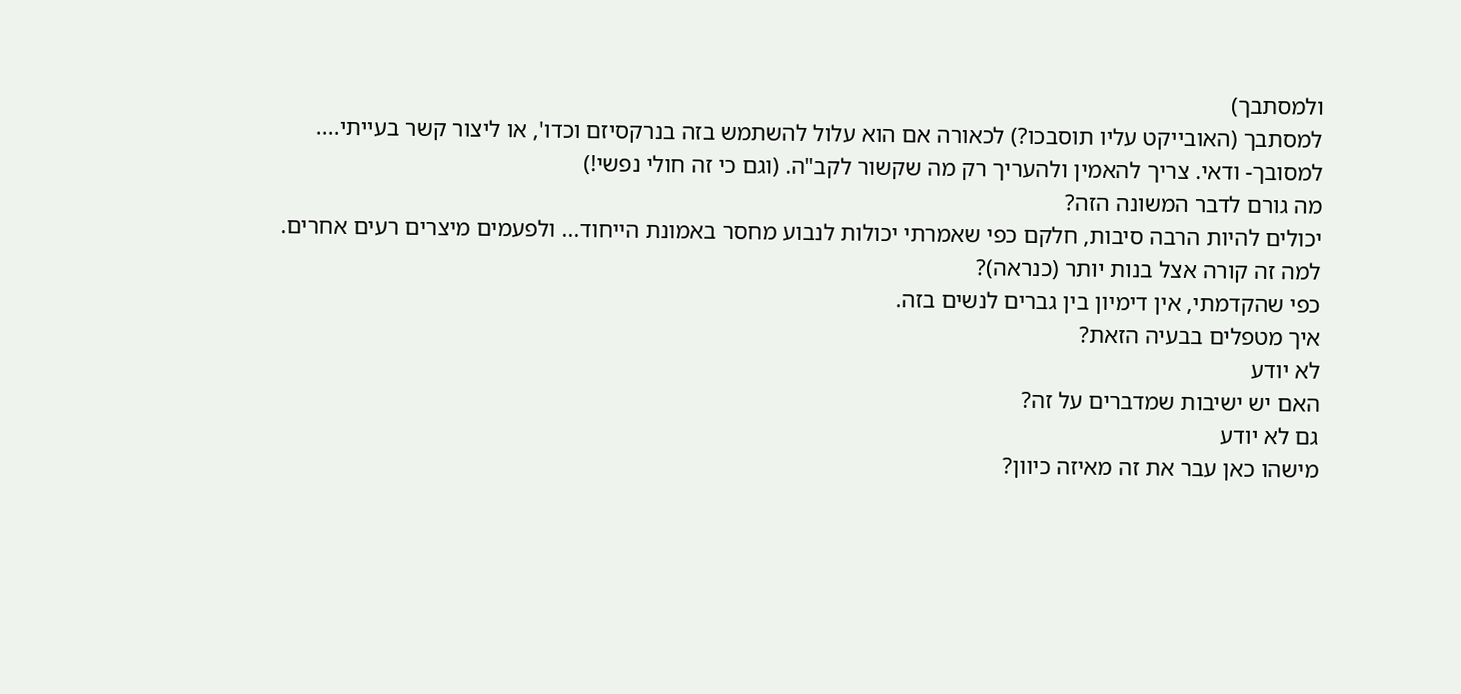ולמסתבך)
למסתבך (האובייקט עליו תוסבכו?) לכאורה אם הוא עלול להשתמש בזה בנרקסיזם וכדו', או ליצור קשר בעייתי....
למסובך- ודאי. צריך להאמין ולהעריך רק מה שקשור לקב"ה. (וגם כי זה חולי נפשי!)
מה גורם לדבר המשונה הזה?
יכולים להיות הרבה סיבות, חלקם כפי שאמרתי יכולות לנבוע מחסר באמונת הייחוד... ולפעמים מיצרים רעים אחרים.
למה זה קורה אצל בנות יותר (כנראה)?
כפי שהקדמתי, אין דימיון בין גברים לנשים בזה.
איך מטפלים בבעיה הזאת?
לא יודע
האם יש ישיבות שמדברים על זה?
גם לא יודע
מישהו כאן עבר את זה מאיזה כיוון?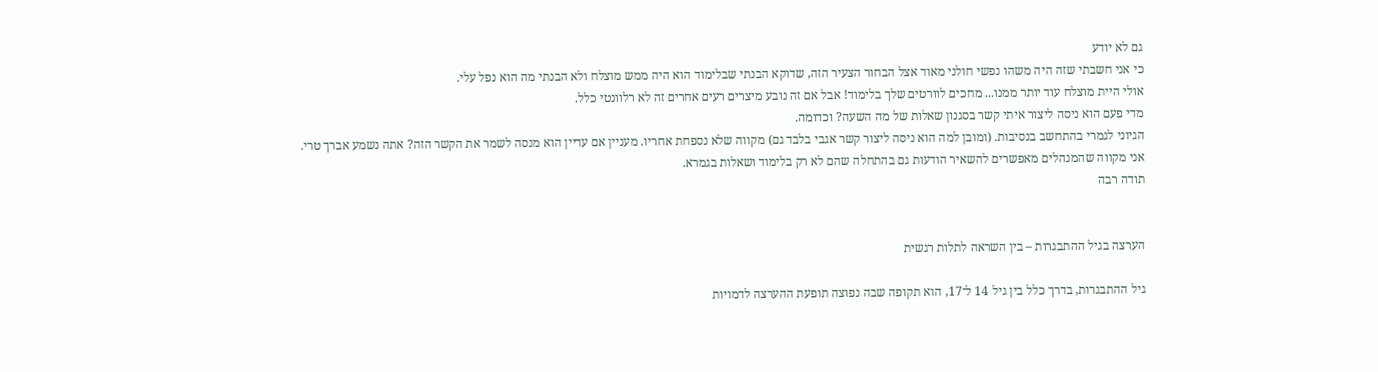גם לא יודע
כי אני חשבתי שזה היה משהו נפשי חולני מאוד אצל הבחור הצעיר הזה, שדוקא הבנתי שבלימוד הוא היה ממש מוצלח ולא הבנתי מה הוא נפל עלי.
אולי היית מוצלח עוד יותר ממנו... מחכים לוורטים שלך בלימוד! אבל אם זה נובע מיצרים רעים אחרים זה לא רלוונטי כלל.
מדי פעם הוא ניסה ליצור איתי קשר בסגנון שאלות של מה השעה? וכדומה.
הגיוני לגמרי בהתחשב בנסיבות. (ומובן למה הוא ניסה ליצור קשר אגבי בלבד גם) מקווה שלא נספחת אחריו. מעניין אם עדיין הוא מנסה לשמר את הקשר הזה? אתה נשמע אברך טרי.
אני מקווה שהמנהלים מאפשרים להשאיר הודעות גם בהתחלה שהם לא רק בלימוד ושאלות בגמרא.
תודה רבה


הערצה בגיל ההתבגרות – בין השראה לתלות רגשית

גיל ההתבגרות, בדרך כלל בין גיל 14 ל־17, הוא תקופה שבה נפוצה תופעת ההערצה לדמויות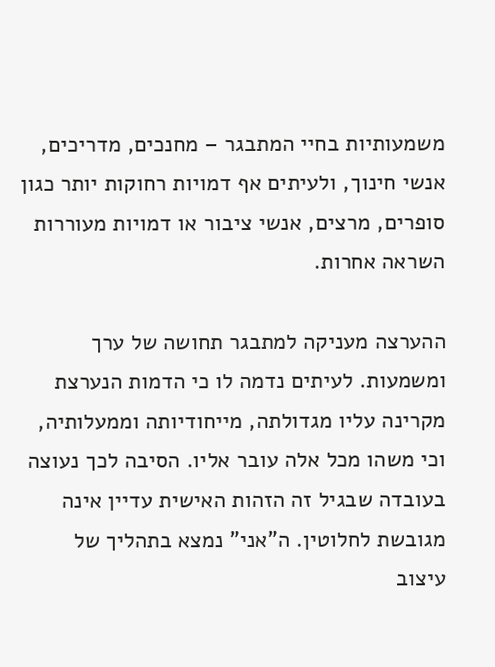משמעותיות בחיי המתבגר – מחנכים, מדריכים, אנשי חינוך, ולעיתים אף דמויות רחוקות יותר כגון סופרים, מרצים, אנשי ציבור או דמויות מעוררות השראה אחרות.

ההערצה מעניקה למתבגר תחושה של ערך ומשמעות. לעיתים נדמה לו כי הדמות הנערצת מקרינה עליו מגדולתה, מייחודיותה וממעלותיה, וכי משהו מכל אלה עובר אליו. הסיבה לכך נעוצה בעובדה שבגיל זה הזהות האישית עדיין אינה מגובשת לחלוטין. ה"אני" נמצא בתהליך של עיצוב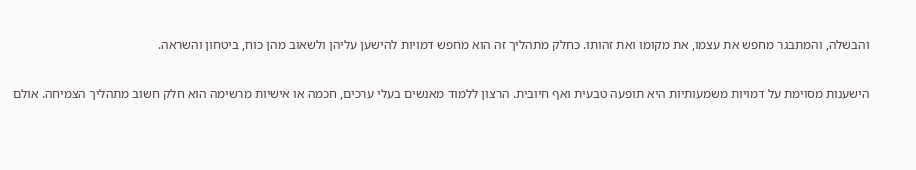והבשלה, והמתבגר מחפש את עצמו, את מקומו ואת זהותו. כחלק מתהליך זה הוא מחפש דמויות להישען עליהן ולשאוב מהן כוח, ביטחון והשראה.

הישענות מסוימת על דמויות משמעותיות היא תופעה טבעית ואף חיובית. הרצון ללמוד מאנשים בעלי ערכים, חכמה או אישיות מרשימה הוא חלק חשוב מתהליך הצמיחה. אולם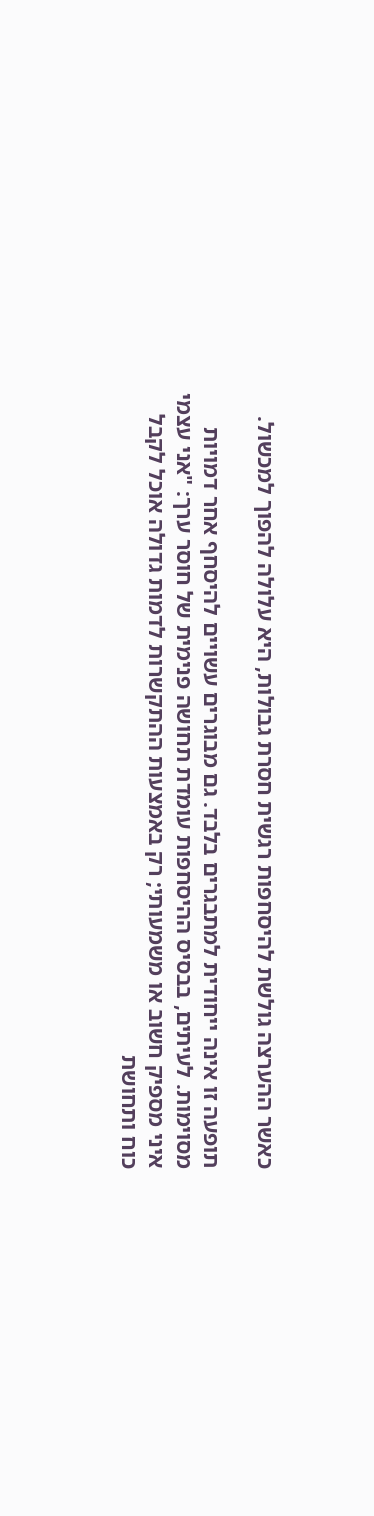כאשר ההערצה גולשת להיסחפות רגשית חסרת גבולות, היא עלולה להפוך למכשול.

תופעה זו אינה ייחודית למתבגרים בלבד. גם מבוגרים עשויים להיסחף אחר דמויות מסוימות. לעיתים, בבסיס ההיסחפות עומדת תחושה פנימית של חוסר ערך: "אני עצמי איני מספיק חשוב או משמעותי; רק באמצעות ההתקשרות לדמות גדולה אוכל לקבל כוח ותחושת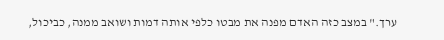ערך." במצב כזה האדם מפנה את מבטו כלפי אותה דמות ושואב ממנה, כביכול,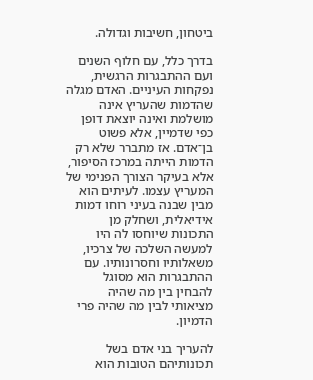ביטחון, חשיבות וגדולה.

בדרך כלל, עם חלוף השנים ועם ההתבגרות הרגשית, נפקחות העיניים. האדם מגלה שהדמות שהעריץ אינה מושלמת ואינה יוצאת דופן כפי שדמיין, אלא פשוט בן־אדם. אז מתברר שלא רק הדמות הייתה במרכז הסיפור, אלא בעיקר הצורך הפנימי של המעריץ עצמו. לעיתים הוא מבין שבנה בעיני רוחו דמות אידיאלית, ושחלק מן התכונות שיוחסו לה היו למעשה השלכה של צרכיו, משאלותיו וחסרונותיו. עם ההתבגרות הוא מסוגל להבחין בין מה שהיה מציאותי לבין מה שהיה פרי הדמיון.

להעריך בני אדם בשל תכונותיהם הטובות הוא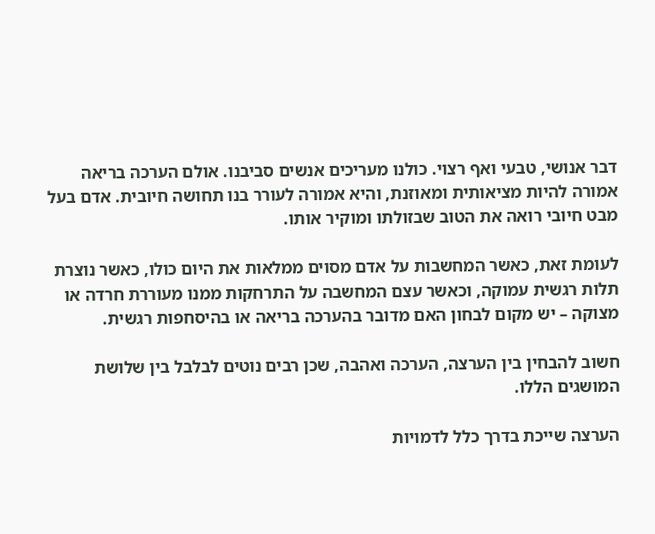דבר אנושי, טבעי ואף רצוי. כולנו מעריכים אנשים סביבנו. אולם הערכה בריאה אמורה להיות מציאותית ומאוזנת, והיא אמורה לעורר בנו תחושה חיובית. אדם בעל מבט חיובי רואה את הטוב שבזולתו ומוקיר אותו.

לעומת זאת, כאשר המחשבות על אדם מסוים ממלאות את היום כולו, כאשר נוצרת תלות רגשית עמוקה, וכאשר עצם המחשבה על התרחקות ממנו מעוררת חרדה או מצוקה – יש מקום לבחון האם מדובר בהערכה בריאה או בהיסחפות רגשית.

חשוב להבחין בין הערצה, הערכה ואהבה, שכן רבים נוטים לבלבל בין שלושת המושגים הללו.

הערצה שייכת בדרך כלל לדמויות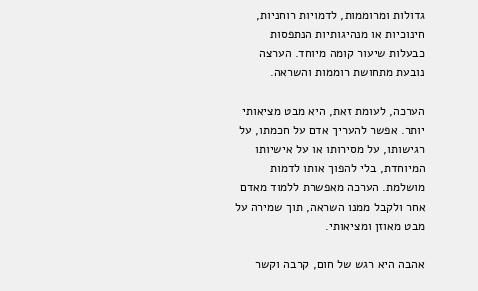גדולות ומרוממות, לדמויות רוחניות, חינוכיות או מנהיגותיות הנתפסות כבעלות שיעור קומה מיוחד. הערצה נובעת מתחושת רוממות והשראה.

הערכה, לעומת זאת, היא מבט מציאותי יותר. אפשר להעריך אדם על חכמתו, על רגישותו, על מסירותו או על אישיותו המיוחדת, בלי להפוך אותו לדמות מושלמת. הערכה מאפשרת ללמוד מאדם אחר ולקבל ממנו השראה, תוך שמירה על מבט מאוזן ומציאותי.

אהבה היא רגש של חום, קרבה וקשר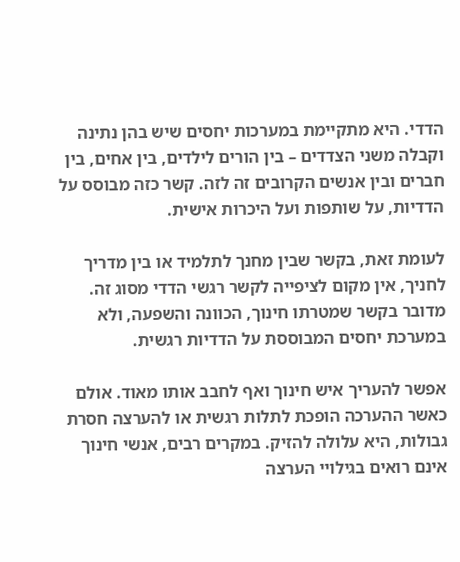הדדי. היא מתקיימת במערכות יחסים שיש בהן נתינה וקבלה משני הצדדים – בין הורים לילדים, בין אחים, בין חברים ובין אנשים הקרובים זה לזה. קשר כזה מבוסס על הדדיות, על שותפות ועל היכרות אישית.

לעומת זאת, בקשר שבין מחנך לתלמיד או בין מדריך לחניך, אין מקום לציפייה לקשר רגשי הדדי מסוג זה. מדובר בקשר שמטרתו חינוך, הכוונה והשפעה, ולא במערכת יחסים המבוססת על הדדיות רגשית.

אפשר להעריך איש חינוך ואף לחבב אותו מאוד. אולם כאשר ההערכה הופכת לתלות רגשית או להערצה חסרת גבולות, היא עלולה להזיק. במקרים רבים, אנשי חינוך אינם רואים בגילויי הערצה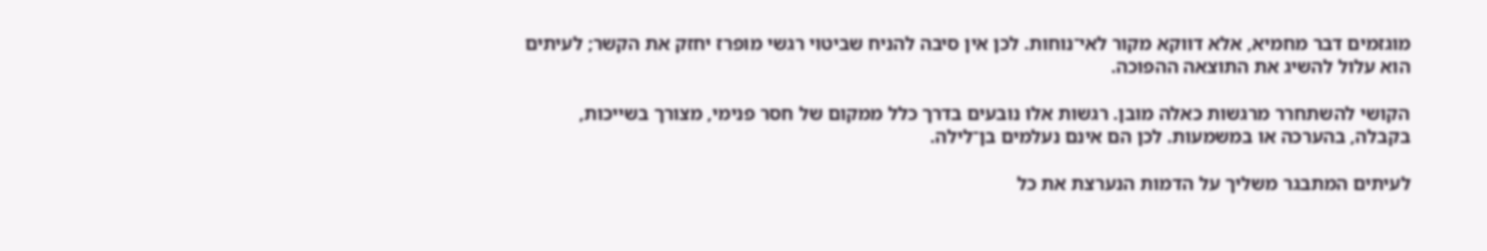מוגזמים דבר מחמיא, אלא דווקא מקור לאי־נוחות. לכן אין סיבה להניח שביטוי רגשי מופרז יחזק את הקשר; לעיתים הוא עלול להשיג את התוצאה ההפוכה.

הקושי להשתחרר מרגשות כאלה מובן. רגשות אלו נובעים בדרך כלל ממקום של חסר פנימי, מצורך בשייכות, בקבלה, בהערכה או במשמעות. לכן הם אינם נעלמים בן־לילה.

לעיתים המתבגר משליך על הדמות הנערצת את כל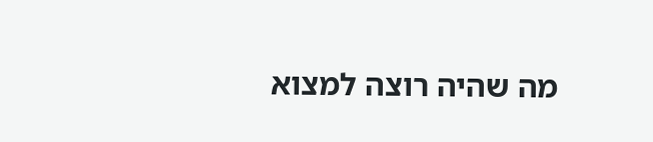מה שהיה רוצה למצוא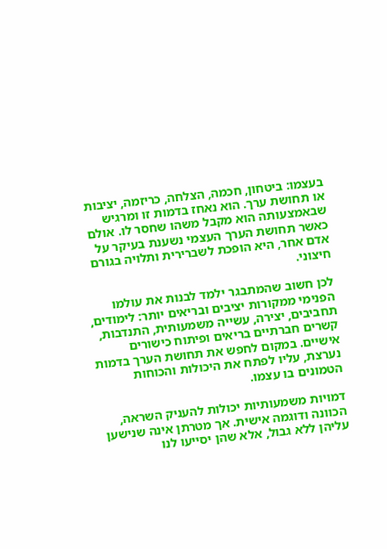בעצמו: ביטחון, חכמה, הצלחה, כריזמה, יציבות או תחושת ערך. הוא נאחז בדמות זו ומרגיש שבאמצעותה הוא מקבל משהו שחסר לו. אולם כאשר תחושת הערך העצמי נשענת בעיקר על אדם אחר, היא הופכת לשברירית ותלויה בגורם חיצוני.

לכן חשוב שהמתבגר ילמד לבנות את עולמו הפנימי ממקורות יציבים ובריאים יותר: לימודים, תחביבים, יצירה, עשייה משמעותית, התנדבות, קשרים חברתיים בריאים ופיתוח כישורים אישיים. במקום לחפש את תחושת הערך בדמות נערצת, עליו לפתח את היכולות והכוחות הטמונים בו עצמו.

דמויות משמעותיות יכולות להעניק השראה, הכוונה ודוגמה אישית. אך מטרתן אינה שנישען עליהן ללא גבול, אלא שהן יסייעו לנו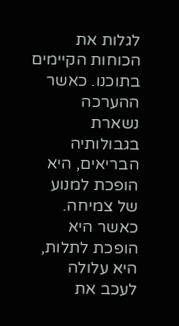לגלות את הכוחות הקיימים בתוכנו. כאשר ההערכה נשארת בגבולותיה הבריאים, היא הופכת למנוע של צמיחה. כאשר היא הופכת לתלות, היא עלולה לעכב את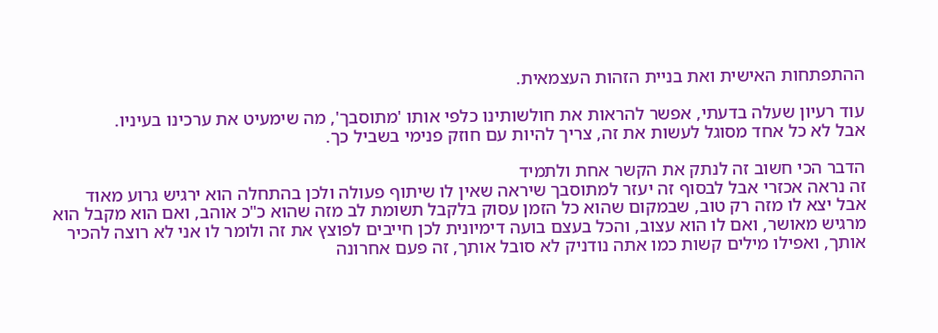ההתפתחות האישית ואת בניית הזהות העצמאית.

עוד רעיון שעלה בדעתי, אפשר להראות את חולשותינו כלפי אותו 'מתוסבך', מה שימעיט את ערכינו בעיניו.
אבל לא כל אחד מסוגל לעשות את זה, צריך להיות עם חוזק פנימי בשביל כך.

הדבר הכי חשוב זה לנתק את הקשר אחת ולתמיד
זה נראה אכזרי אבל לבסוף זה יעזר למתוסבך שיראה שאין לו שיתוף פעולה ולכן בהתחלה הוא ירגיש גרוע מאוד
אבל יצא לו מזה רק טוב, שבמקום שהוא כל הזמן עסוק בלקבל תשומת לב מזה שהוא כ"כ אוהב, ואם הוא מקבל הוא מרגיש מאושר, ואם לו הוא עצוב, והכל בעצם בועה דימיונית לכן חייבים לפוצץ את זה ולומר לו אני לא רוצה להכיר אותך, ואפילו מילים קשות כמו אתה נודניק לא סובל אותך, זה פעם אחרונה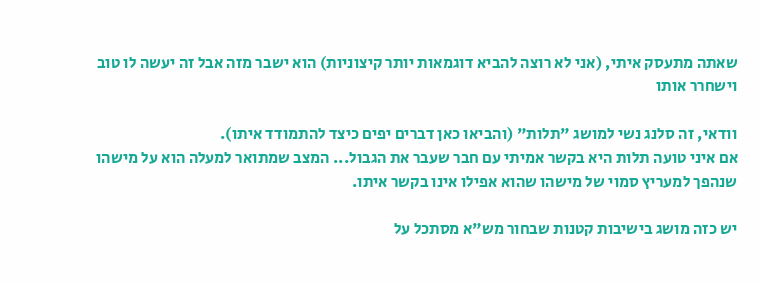שאתה מתעסק איתי, (אני לא רוצה להביא דוגמאות יותר קיצוניות) הוא ישבר מזה אבל זה יעשה לו טוב וישחרר אותו

וודאי, זה סלנג נשי למושג "תלות" (והביאו כאן דברים יפים כיצד להתמודד איתו).
אם איני טועה תלות היא בקשר אמיתי עם חבר שעבר את הגבול... המצב שמתואר למעלה הוא על מישהו שנהפך למעריץ סמוי של מישהו שהוא אפילו אינו בקשר איתו.

יש כזה מושג בישיבות קטנות שבחור מש"א מסתכל על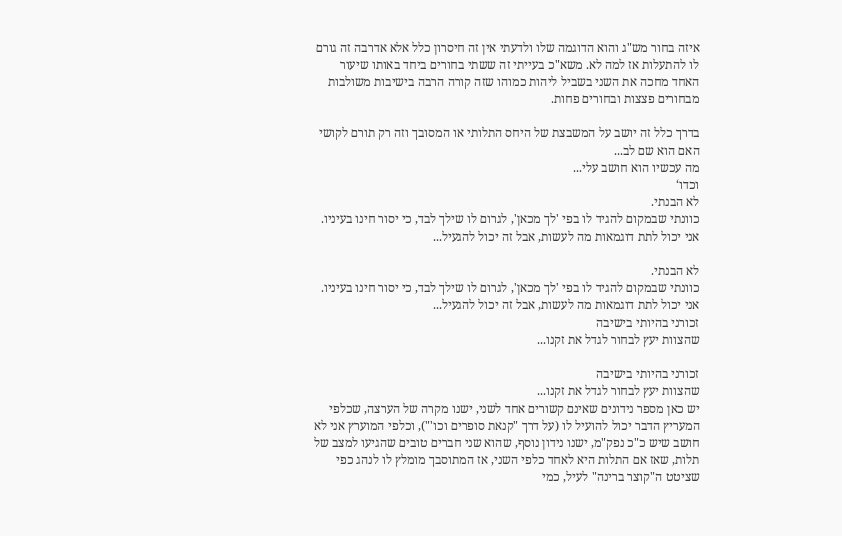איזה בחור מש"ג והוא הדוגמה שלו ולדעתי אין זה חיסרון כלל אלא אדרבה זה גורם לו להתעלות אז למה לא. משא"כ בעייתי זה ששתי בחורים ביחד באותו שיעור האחד מחכה את השני בשביל ליהות כמוהו שזה קורה הרבה בישיבות משולבות מבחורים פצצות ובחורים פחות.

בדרך כלל זה יושב על המשבצת של היחס התלותי או המסובך וזה רק תורם לקושי
האם הוא שם לב...
מה עכשיו הוא חושב עלי...
וכדו‘
לא הבנתי.
כוונתי שבמקום להגיד לו בפי 'לך מכאן', לגרום לו שילך לבד, כי יסור חינו בעיניו.
אני יכול לתת דוגמאות מה לעשות, אבל זה יכול להגעיל...

לא הבנתי.
כוונתי שבמקום להגיד לו בפי 'לך מכאן', לגרום לו שילך לבד, כי יסור חינו בעיניו.
אני יכול לתת דוגמאות מה לעשות, אבל זה יכול להגעיל...
זכורני בהיותי בישיבה
שהצוות יעץ לבחור לגדל את זקנו...

זכורני בהיותי בישיבה
שהצוות יעץ לבחור לגדל את זקנו...
יש כאן מספר נידונים שאינם קשורים אחד לשני, ישנו מקרה של הערצה, שכלפי המעריץ הדבר יכול להועיל לו (על דרך "קנאת סופרים וכו'"), וכלפי המוערץ אני לא חושב שיש כ"כ נפק"מ, ישנו נידון נוסף, שהוא שני חברים טובים שהגיעו למצב של תלות, שאז אם התלות היא לאחד כלפי השני, אז המתוסבך מומלץ לו לנהג כפי שציטט ה"קוצר ברינה" לעיל, כמי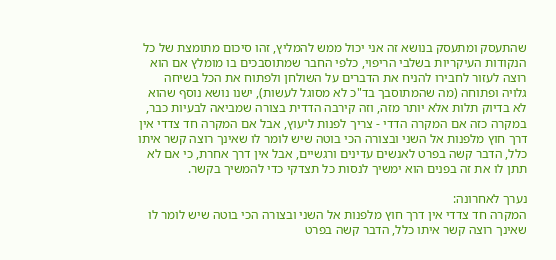שהתעסק ומתעסק בנושא זה אני יכול ממש להמליץ, זהו סיכום מתומצת של כל הנקודות העיקריות בשלבי הריפוי, כלפי החבר שמתוסבכים בו מומלץ אם הוא רוצה לעזור לחבירו להניח את הדברים על השולחן ולפתוח את הכל בשיחה גלויה ופתוחה (מה שהמתוסבך בד"כ לא מסוגל לעשות), ישנו נושא נוסף שהוא לא בדיוק תלות אלא יותר מזה, וזה קירבה הדדית בצורה שמביאה לבעיות כבר, במקרה כזה אם המקרה הדדי - צריך לפנות ליעוץ, אבל אם המקרה חד צדדי אין דרך חוץ מלפנות אל השני ובצורה הכי בוטה שיש לומר לו שאינך רוצה קשר איתו כלל, הדבר קשה בפרט לאנשים עדינים ורגשיים, אבל אין דרך אחרת, כי אם לא תתן לו את זה בפנים הוא ימשיך לנסות כל תצדקי כדי להמשיך בקשר.

נערך לאחרונה:
המקרה חד צדדי אין דרך חוץ מלפנות אל השני ובצורה הכי בוטה שיש לומר לו שאינך רוצה קשר איתו כלל, הדבר קשה בפרט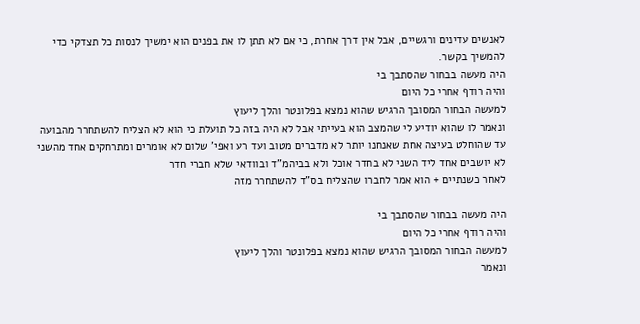לאנשים עדינים ורגשיים, אבל אין דרך אחרת, כי אם לא תתן לו את בפנים הוא ימשיך לנסות כל תצדקי כדי להמשיך בקשר.
היה מעשה בבחור שהסתבך בי
והיה רודף אחרי כל היום
למעשה הבחור המסובך הרגיש שהוא נמצא בפלונטר והלך ליעוץ
ונאמר לו שהוא יודיע לי שהמצב הוא בעייתי אבל לא היה בזה כל תועלת כי הוא לא הצליח להשתחרר מהבועה
עד שהוחלט בעיצה אחת שאנחנו יותר לא מדברים מטוב ועד רע ואפי' שלום לא אומרים ומתרחקים אחד מהשני לא יושבים אחד ליד השני לא בחדר אוכל ולא בביהמ"ד ובוודאי שלא חברי חדר
לאחר כשנתיים + הוא אמר לחברו שהצליח בס"ד להשתחרר מזה

היה מעשה בבחור שהסתבך בי
והיה רודף אחרי כל היום
למעשה הבחור המסובך הרגיש שהוא נמצא בפלונטר והלך ליעוץ
ונאמר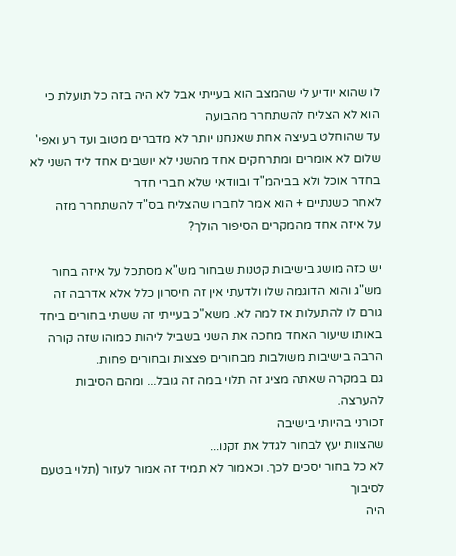לו שהוא יודיע לי שהמצב הוא בעייתי אבל לא היה בזה כל תועלת כי הוא לא הצליח להשתחרר מהבועה
עד שהוחלט בעיצה אחת שאנחנו יותר לא מדברים מטוב ועד רע ואפי' שלום לא אומרים ומתרחקים אחד מהשני לא יושבים אחד ליד השני לא בחדר אוכל ולא בביהמ"ד ובוודאי שלא חברי חדר
לאחר כשנתיים + הוא אמר לחברו שהצליח בס"ד להשתחרר מזה
על איזה אחד מהמקרים הסיפור הולך?

יש כזה מושג בישיבות קטנות שבחור מש"א מסתכל על איזה בחור מש"ג והוא הדוגמה שלו ולדעתי אין זה חיסרון כלל אלא אדרבה זה גורם לו להתעלות אז למה לא. משא"כ בעייתי זה ששתי בחורים ביחד באותו שיעור האחד מחכה את השני בשביל ליהות כמוהו שזה קורה הרבה בישיבות משולבות מבחורים פצצות ובחורים פחות.
גם במקרה שאתה מציג זה תלוי במה זה גובל... ומהם הסיבות להערצה.
זכורני בהיותי בישיבה
שהצוות יעץ לבחור לגדל את זקנו...
לא כל בחור יסכים לכך. וכאמור לא תמיד זה אמור לעזור (תלוי בטעם לסיבוך
היה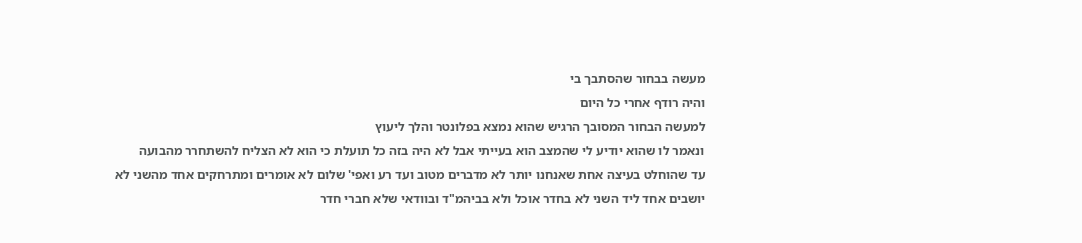מעשה בבחור שהסתבך בי
והיה רודף אחרי כל היום
למעשה הבחור המסובך הרגיש שהוא נמצא בפלונטר והלך ליעוץ
ונאמר לו שהוא יודיע לי שהמצב הוא בעייתי אבל לא היה בזה כל תועלת כי הוא לא הצליח להשתחרר מהבועה
עד שהוחלט בעיצה אחת שאנחנו יותר לא מדברים מטוב ועד רע ואפי' שלום לא אומרים ומתרחקים אחד מהשני לא יושבים אחד ליד השני לא בחדר אוכל ולא בביהמ"ד ובוודאי שלא חברי חדר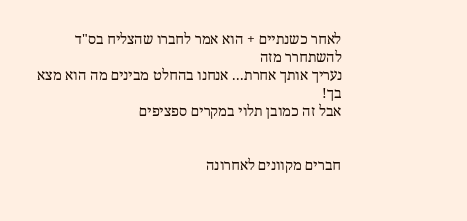לאחר כשנתיים + הוא אמר לחברו שהצליח בס"ד להשתחרר מזה
נעריך אותך אחרת... אנחנו בהחלט מבינים מה הוא מצא בך!
אבל זה כמובן תלוי במקרים ספציפים


חברים מקוונים לאחרונה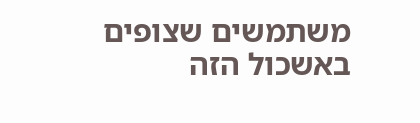משתמשים שצופים באשכול הזה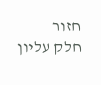חזור
חלק עליון